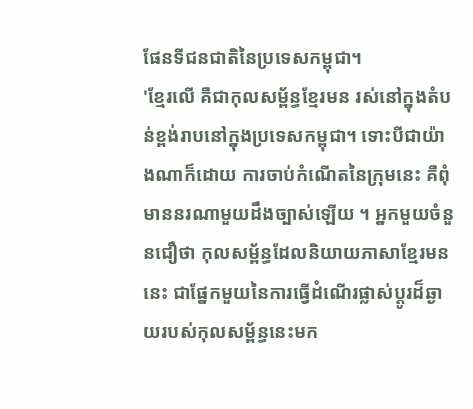ផែនទីជនជាតិនៃប្រទេសកម្ពុជា។
'ខ្មែរលើ គឺជាកុលសម្ព័ន្ធខ្មែរមន រស់នៅក្នុងតំបន់ខ្ពង់រាបនៅក្នុងប្រទេសកម្ពុជា។ ទោះបីជាយ៉ាងណាក៏ដោយ ការចាប់កំណើតនៃក្រុមនេះ គឺពុំមាននរណាមួយដឹងច្បាស់ឡើយ ។ អ្នកមួយចំនួនជឿថា កុលសម្ព័ន្ធដែលនិយាយភាសាខ្មែរមននេះ ជាផ្នែកមួយនៃការធ្វើដំណើរផ្លាស់ប្តូរដ៏ឆ្ងាយរបស់កុលសម្ព័ន្ធនេះមក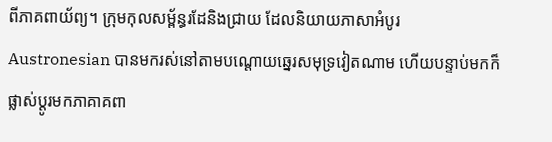ពីភាគពាយ័ព្យ។ ក្រុមកុលសម្ព័ន្ធរដែនិងជ្រាយ ដែលនិយាយភាសាអំបូរ Austronesian បានមករស់នៅតាមបណ្ដោយឆ្នេរសមុទ្រវៀតណាម ហើយបន្ទាប់មកក៏ផ្លាស់ប្ដូរមកភាគាគពា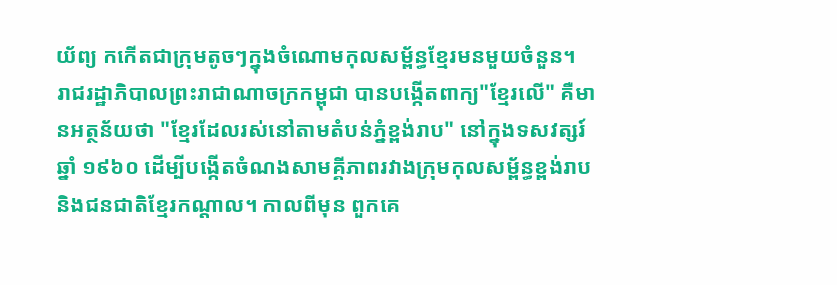យ័ព្យ កកើតជាក្រុមតូចៗក្នុងចំណោមកុលសម្ព័ន្ធខ្មែរមនមួយចំនួន។
រាជរដ្ឋាភិបាលព្រះរាជាណាចក្រកម្ពុជា បានបង្កើតពាក្យ"ខ្មែរលើ" គឺមានអត្ថន័យថា "ខ្មែរដែលរស់នៅតាមតំបន់ភ្នំខ្ពង់រាប" នៅក្នុងទសវត្សរ៍ឆ្នាំ ១៩៦០ ដើម្បីបង្កើតចំណងសាមគ្គីភាពរវាងក្រុមកុលសម្ព័ន្ធខ្ពង់រាប និងជនជាតិខ្មែរកណ្តាល។ កាលពីមុន ពួកគេ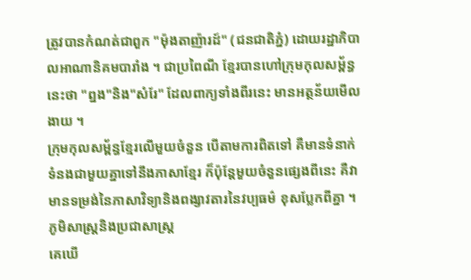ត្រូវបានកំណត់ជាពួក "ម៉ុងតាញ៉ារដ៍" (ជនជាតិភ្នំ) ដោយរដ្ឋាភិបាលអាណានិគមបារាំង ។ ជាប្រពៃណី ខ្មែរបានហៅក្រុមកុលសម្ព័ន្ធនេះថា "ព្នង"និង"សំរែ" ដែលពាក្យទាំងពីរនេះ មានអត្ថន័យមើលងាយ ។
ក្រុមកុលសម្ព័ន្ធខ្មែរលើមួយចំនួន បើតាមការពិតទៅ គឺមានទំនាក់ទំនងជាមួយគ្នាទៅនឹងភាសាខ្មែរ ក៏ប៉ុន្តែមួយចំនួនផ្សេងពីនេះ គឺវាមានទម្រង់នៃភាសាវិទ្យានិងពង្សាវតារនៃវប្បធម៌ ខុសប្លែកពីគ្នា ។
ភូមិសាស្ដ្រនិងប្រជាសាស្រ្ត
គេឃើ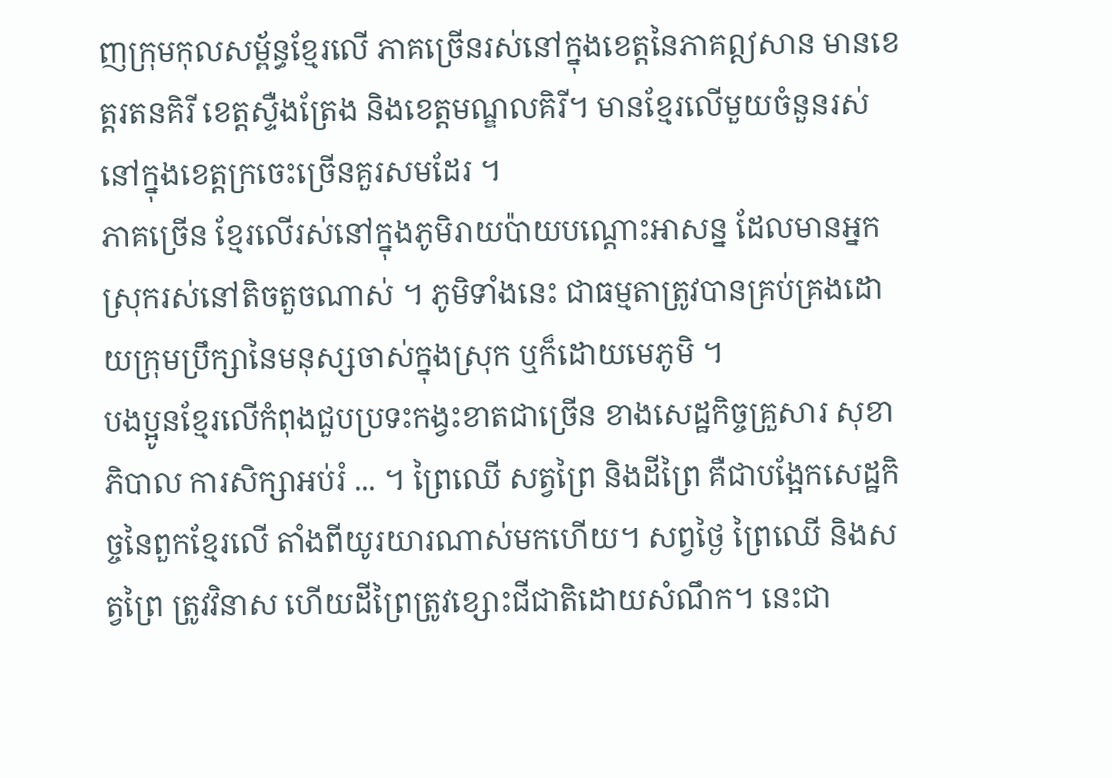ញក្រុមកុលសម្ព័ន្ធខ្មែរលើ ភាគច្រើនរស់នៅក្នុងខេត្តនៃភាគឦសាន មានខេត្តរតនគិរី ខេត្តស្ទឺងត្រែង និងខេត្តមណ្ឌលគិរី។ មានខ្មែរលើមួយចំនួនរស់នៅក្នុងខេត្តក្រចេះច្រើនគួរសមដែរ ។
ភាគច្រើន ខ្មែរលើរស់នៅក្នុងភូមិរាយប៉ាយបណ្ដោះអាសន្ន ដែលមានអ្នកស្រុករស់នៅតិចតួចណាស់ ។ ភូមិទាំងនេះ ជាធម្មតាត្រូវបានគ្រប់គ្រងដោយក្រុមប្រឹក្សានៃមនុស្សចាស់ក្នុងស្រុក ឬក៏ដោយមេភូមិ ។
បងប្អូនខ្មែរលើកំពុងជួបប្រទះកង្វះខាតជាច្រើន ខាងសេដ្ឋកិច្ចគ្រួសារ សុខាភិបាល ការសិក្សាអប់រំ ... ។ ព្រៃឈើ សត្វព្រៃ និងដីព្រៃ គឺជាបង្អែកសេដ្ឋកិច្ចនៃពួកខ្មែរលើ តាំងពីយូរយារណាស់មកហើយ។ សព្វថ្ងៃ ព្រៃឈើ និងសត្វព្រៃ ត្រូវវិនាស ហើយដីព្រៃត្រូវខ្សោះជីជាតិដោយសំណឹក។ នេះជា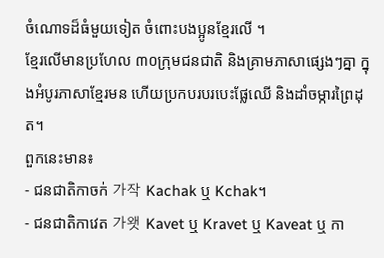ចំណោទដ៏ធំមួយទៀត ចំពោះបងប្អូនខ្មែរលើ ។
ខ្មែរលើមានប្រហែល ៣០ក្រុមជនជាតិ និងគ្រាមភាសាផ្សេងៗគ្នា ក្នុងអំបូរភាសាខ្មែរមន ហើយប្រកបរបរបេះផ្លែឈើ និងដាំចម្ការព្រៃដុត។
ពួកនេះមាន៖
- ជនជាតិកាចក់ 가작 Kachak ឬ Kchak។
- ជនជាតិកាវេត 가왯 Kavet ឬ Kravet ឬ Kaveat ឬ កា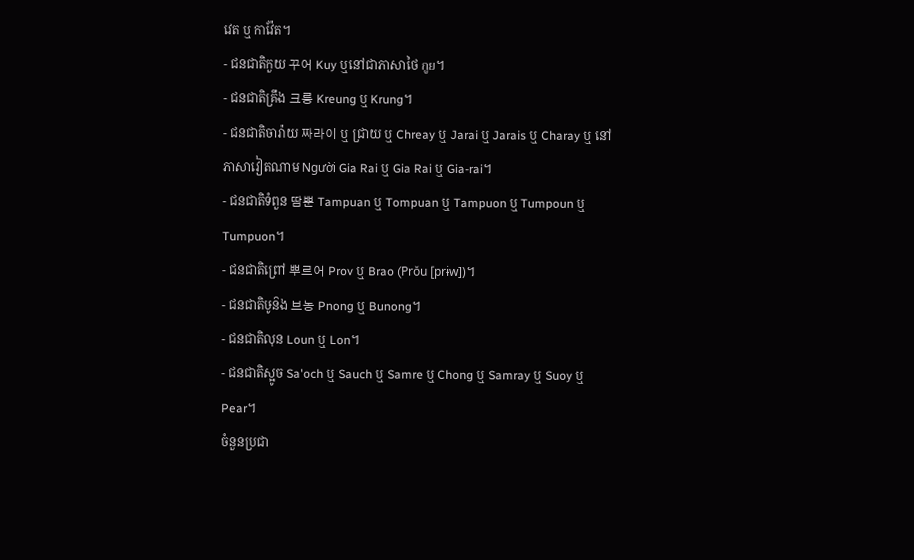វេត ឬ កាវ៉ែត។
- ជនជាតិកួយ 꾸어 Kuy ឬនៅជាភាសាថៃ กูย។
- ជនជាតិគ្រឹង 크릉 Kreung ឬ Krung។
- ជនជាតិចារ៉ាយ 짜라이 ឬ ជ្រាយ ឬ Chreay ឬ Jarai ឬ Jarais ឬ Charay ឬ នៅភាសាវៀតណាម Người Gia Rai ឬ Gia Rai ឬ Gia-rai។
- ជនជាតិទំពួន 땀뿐 Tampuan ឬ Tompuan ឬ Tampuon ឬ Tumpoun ឬ Tumpuon។
- ជនជាតិព្រៅ 뿌르어 Prov ឬ Brao (Prŏu [prɨw])។
- ជនជាតិឞូន៝ង 브농 Pnong ឬ Bunong។
- ជនជាតិលុន Loun ឬ Lon។
- ជនជាតិស្អូច Sa'och ឬ Sauch ឬ Samre ឬ Chong ឬ Samray ឬ Suoy ឬ Pear។
ចំនួនប្រជា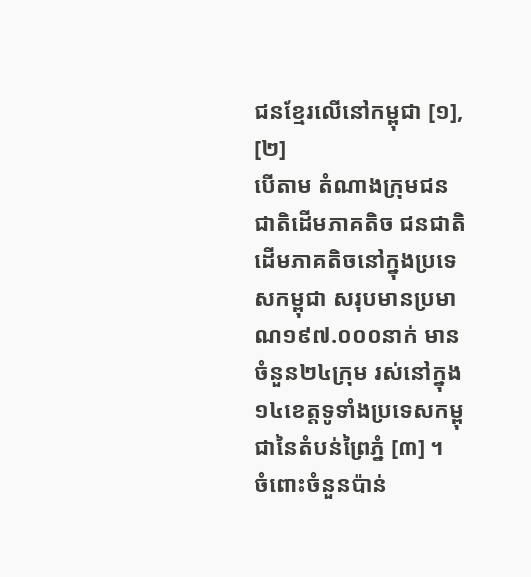ជនខ្មែរលើនៅកម្ពុជា [១], [២]
បើតាម តំណាងក្រុមជនជាតិដើមភាគតិច ជនជាតិដើមភាគតិចនៅក្នុងប្រទេសកម្ពុជា សរុបមានប្រមាណ១៩៧.០០០នាក់ មានចំនួន២៤ក្រុម រស់នៅក្នុង១៤ខេត្តទូទាំងប្រទេសកម្ពុជានៃតំបន់ព្រៃភ្នំ [៣] ។
ចំពោះចំនួនប៉ាន់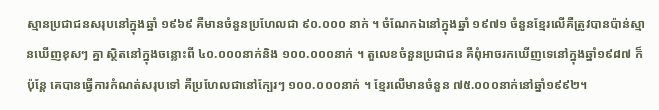ស្មានប្រជាជនសរុបនៅក្នុងឆ្នាំ ១៩៦៩ គឺមានចំនួនប្រហែលជា ៩០.០០០ នាក់ ។ ចំណែកឯនៅក្នុងឆ្នាំ ១៩៧១ ចំនួនខ្មែរលើគឺត្រូវបានប៉ាន់ស្មានឃើញខុសៗ គ្នា ស្ថិតនៅក្នុងចន្លោះពី ៤០.០០០នាក់និង ១០០.០០០នាក់ ។ តួលេខចំនួនប្រជាជន គឺពុំអាចរកឃើញទេនៅក្នុងឆ្នាំ១៩៨៧ ក៏ប៉ុន្តែ គេបានធ្វើការកំណត់សរុបទៅ គឺប្រហែលជានៅក្បែរៗ ១០០.០០០នាក់ ។ ខ្មែរលើមានចំនួន ៧៥.០០០នាក់នៅឆ្នាំ១៩៩២។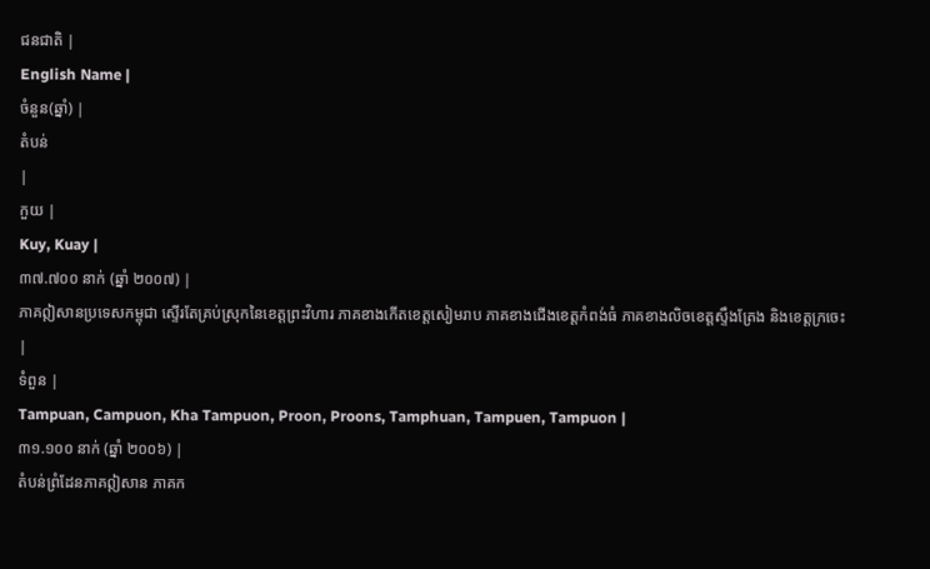ជនជាតិ |
English Name |
ចំនួន(ឆ្នាំ) |
តំបន់
|
កួយ |
Kuy, Kuay |
៣៧.៧០០ នាក់ (ឆ្នាំ ២០០៧) |
ភាគឦសានប្រទេសកម្ពុជា ស្ទើរតែគ្រប់ស្រុកនៃខេត្តព្រះវិហារ ភាគខាងកើតខេត្តសៀមរាប ភាគខាងជើងខេត្តកំពង់ធំ ភាគខាងលិចខេត្តស្ទឹងត្រែង និងខេត្តក្រចេះ
|
ទំពួន |
Tampuan, Campuon, Kha Tampuon, Proon, Proons, Tamphuan, Tampuen, Tampuon |
៣១.១០០ នាក់ (ឆ្នាំ ២០០៦) |
តំបន់ព្រំដែនភាគឦសាន ភាគក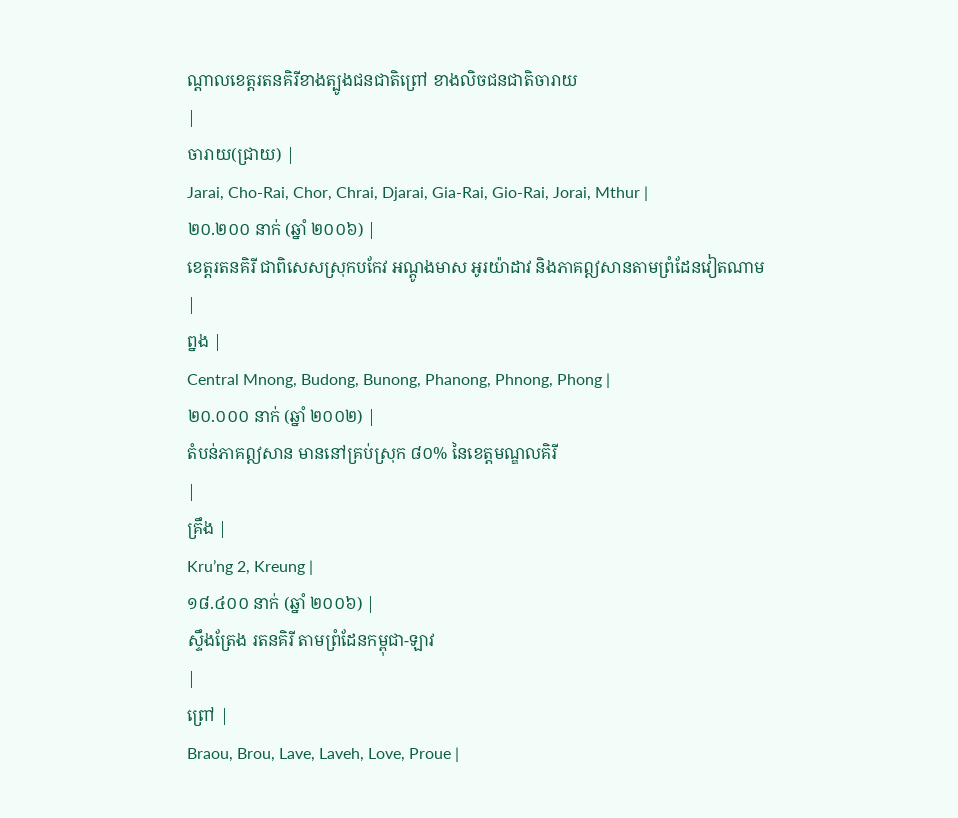ណ្តាលខេត្តរតនគិរីខាងត្បូងជនជាតិព្រៅ ខាងលិចជនជាតិចារាយ
|
ចារាយ(ជ្រាយ) |
Jarai, Cho-Rai, Chor, Chrai, Djarai, Gia-Rai, Gio-Rai, Jorai, Mthur |
២០.២០០ នាក់ (ឆ្នាំ ២០០៦) |
ខេត្តរតនគិរី ជាពិសេសស្រុកបកែវ អណ្តូងមាស អូរយ៉ាដាវ និងភាគឦសានតាមព្រំដែនវៀតណាម
|
ព្នង |
Central Mnong, Budong, Bunong, Phanong, Phnong, Phong |
២០.០០០ នាក់ (ឆ្នាំ ២០០២) |
តំបន់ភាគឦសាន មាននៅគ្រប់ស្រុក ៨០% នៃខេត្តមណ្ឌលគិរី
|
គ្រឹង |
Kru’ng 2, Kreung |
១៨.៤០០ នាក់ (ឆ្នាំ ២០០៦) |
ស្ទឹងត្រែង រតនគិរី តាមព្រំដែនកម្ពុជា-ឡាវ
|
ព្រៅ |
Braou, Brou, Lave, Laveh, Love, Proue |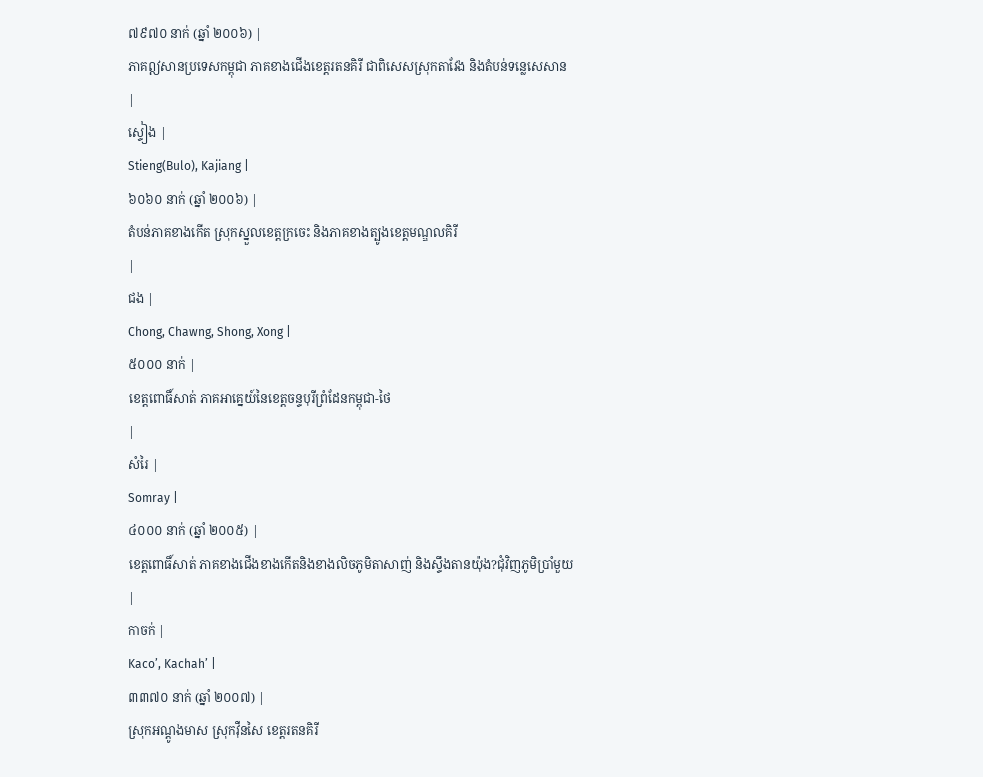៧៩៧០ នាក់ (ឆ្នាំ ២០០៦) |
ភាគឦសានប្រទេសកម្ពុជា ភាគខាងជើងខេត្តរតនគិរី ជាពិសេសស្រុកតាវែង និងតំបន់ទន្លេសេសាន
|
ស្ទៀង |
Stieng(Bulo), Kajiang |
៦០៦០ នាក់ (ឆ្នាំ ២០០៦) |
តំបន់ភាគខាងកើត ស្រុកស្នួលខេត្តក្រចេះ និងភាគខាងត្បូងខេត្តមណ្ឌលគិរី
|
ជង |
Chong, Chawng, Shong, Xong |
៥០០០ នាក់ |
ខេត្តពោធិ៍សាត់ ភាគអាគ្នេយ៍នៃខេត្តចន្ទបុរីព្រំដែនកម្ពុជា-ថៃ
|
សំរៃ |
Somray |
៤០០០ នាក់ (ឆ្នាំ ២០០៥) |
ខេត្តពោធិ៍សាត់ ភាគខាងជើងខាងកើតនិងខាងលិចភូមិតាសាញ់ និងស្ទឹងតានយ៉ុង?ជុំវិញភូមិប្រាំមួយ
|
កាចក់ |
Kaco’, Kachah’ |
៣៣៧០ នាក់ (ឆ្នាំ ២០០៧) |
ស្រុកអណ្តូងមាស ស្រុកវ៉ឺនសៃ ខេត្តរតនគិរី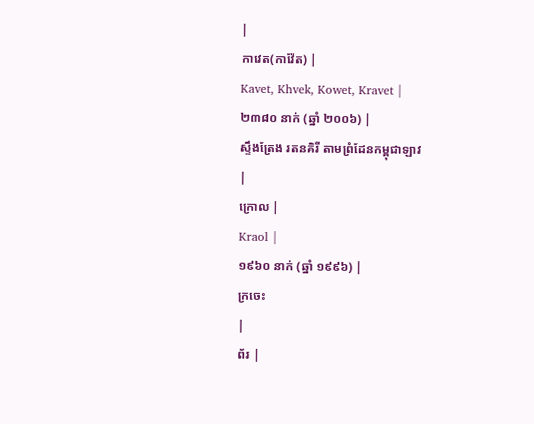|
កាវេត(កាវ៉ែត) |
Kavet, Khvek, Kowet, Kravet |
២៣៨០ នាក់ (ឆ្នាំ ២០០៦) |
ស្ទឹងត្រែង រតនគិរី តាមព្រំដែនកម្ពុជាឡាវ
|
ក្រោល |
Kraol |
១៩៦០ នាក់ (ឆ្នាំ ១៩៩៦) |
ក្រចេះ
|
ព័រ |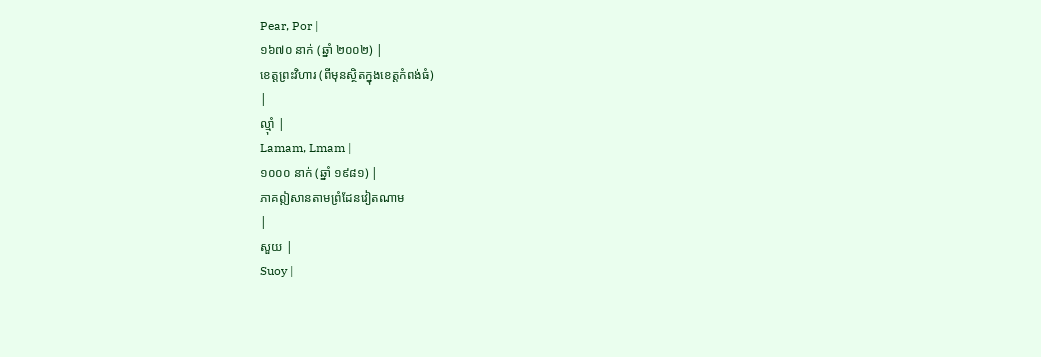Pear, Por |
១៦៧០ នាក់ (ឆ្នាំ ២០០២) |
ខេត្តព្រះវិហារ (ពីមុនស្ថិតក្នុងខេត្តកំពង់ធំ)
|
ល្ម៉ាំ |
Lamam, Lmam |
១០០០ នាក់ (ឆ្នាំ ១៩៨១) |
ភាគឦសានតាមព្រំដែនវៀតណាម
|
សួយ |
Suoy |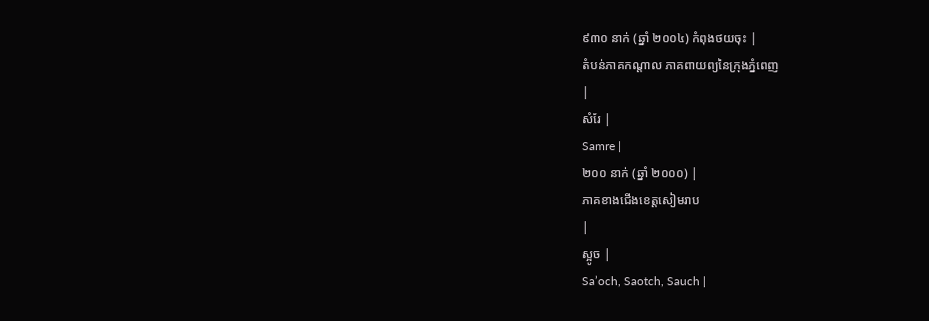៩៣០ នាក់ (ឆ្នាំ ២០០៤) កំពុងថយចុះ |
តំបន់ភាគកណ្តាល ភាគពាយព្យនៃក្រុងភ្នំពេញ
|
សំរែ |
Samre |
២០០ នាក់ (ឆ្នាំ ២០០០) |
ភាគខាងជើងខេត្តសៀមរាប
|
ស្អូច |
Sa’och, Saotch, Sauch |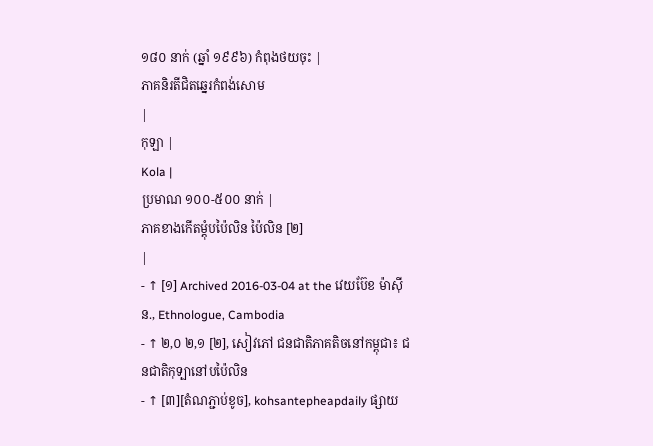១៨០ នាក់ (ឆ្នាំ ១៩៩៦) កំពុងថយចុះ |
ភាគនិរតីជិតឆ្នេរកំពង់សោម
|
កុឡា |
Kola |
ប្រមាណ ១០០-៥០០ នាក់ |
ភាគខាងកើតម្តុំបប៉ៃលិន ប៉ៃលិន [២]
|
- ↑ [១] Archived 2016-03-04 at the វេយប៊ែខ ម៉ាស៊ីន., Ethnologue, Cambodia
- ↑ ២,០ ២,១ [២], សៀវភៅ ជនជាតិភាគតិចនៅកម្ពុជា៖ ជនជាតិកុទ្បានៅបប៉ៃលិន
- ↑ [៣][តំណភ្ជាប់ខូច], kohsantepheapdaily ផ្សាយ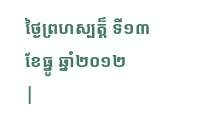ថ្ងៃព្រហស្បត្ត៏ ទី១៣ ខែធ្នូ ឆ្នាំ២០១២
|